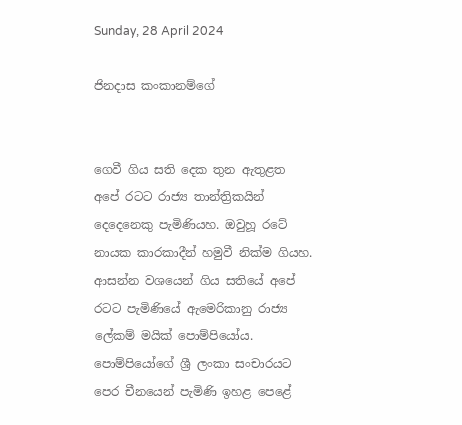Sunday, 28 April 2024

ජිනදාස කංකානම්ගේ


ගෙවී ගිය සති දෙක තුන ඇතුළත අපේ රටට රාජ්‍ය තාන්ත්‍රිකයින් දෙදෙනෙකු පැමිණියහ. ඔවුහූ රටේ නායක කාරකාදීන් හමුවී නික්ම ගියහ. ආසන්න වශයෙන් ගිය සතියේ අපේ රටට පැමිණියේ ඇමෙරිකානු රාජ්‍ය ලේකම් මයික් පොම්පියෝය. පොම්පියෝගේ ශ්‍රී ලංකා සංචාරයට පෙර චීනයෙන් පැමිණි ඉහළ පෙළේ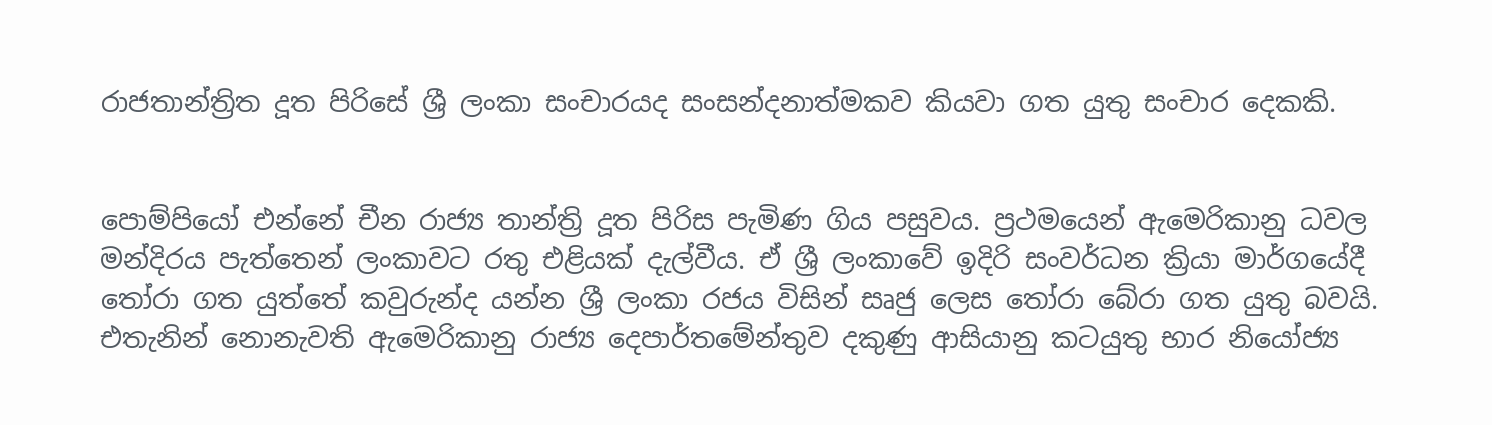රාජතාන්ත්‍රිත දූත පිරිසේ ශ්‍රී ලංකා සංචාරයද සංසන්දනාත්මකව කියවා ගත යුතු සංචාර දෙකකි.


පොම්පියෝ එන්නේ චීන රාජ්‍ය තාන්ත්‍රි දූත පිරිස පැමිණ ගිය පසුවය. ප්‍රථමයෙන් ඇමෙරිකානු ධවල මන්දිරය පැත්තෙන් ලංකාවට රතු එළියක් දැල්වීය. ඒ ශ්‍රී ලංකාවේ ඉදිරි සංවර්ධන ක්‍රියා මාර්ගයේදී තෝරා ගත යුත්තේ කවුරුන්ද යන්න ශ්‍රී ලංකා රජය විසින් සෘජු ලෙස තෝරා බේරා ගත යුතු බවයි. එතැනින් නොනැවති ඇමෙරිකානු රාජ්‍ය දෙපාර්තමේන්තුව දකුණු ආසියානු කටයුතු භාර නියෝජ්‍ය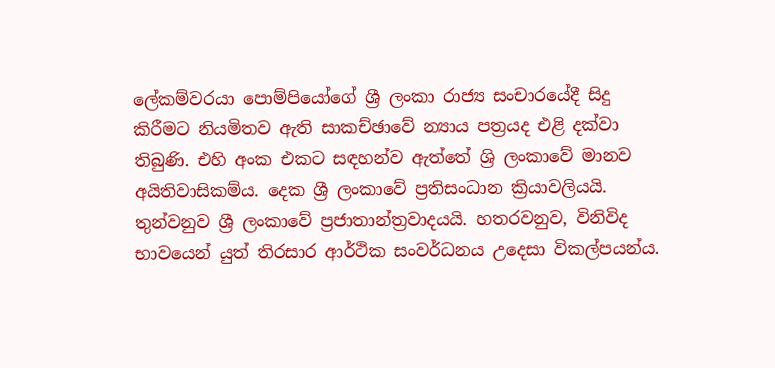ලේකම්වරයා පොම්පියෝගේ ශ්‍රී ලංකා රාජ්‍ය සංචාරයේදී සිදු කිරීමට නියමිතව ඇති සාකච්ඡාවේ න්‍යාය පත්‍රයද එළි දක්වා තිබුණි. එහි අංක එකට සඳහන්ව ඇත්තේ ශ්‍රි ලංකාවේ මානව අයිතිවාසිකම්ය. දෙක ශ්‍රී ලංකාවේ ප්‍රතිසංධාන ක්‍රියාවලියයි. තුන්වනුව ශ්‍රී ලංකාවේ ප්‍රජාතාන්ත්‍රවාදයයි. හතරවනුව, විනිවිද භාවයෙන් යුත් තිරසාර ආර්ථික සංවර්ධනය උදෙසා විකල්පයන්ය.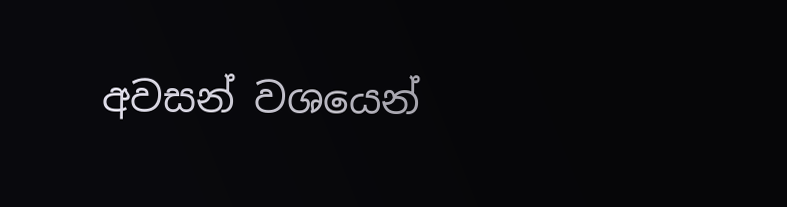අවසන් වශයෙන්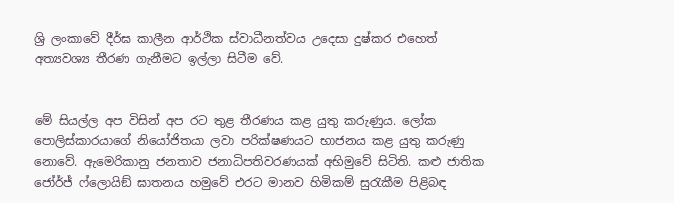ශ්‍රි ලංකාවේ දීර්ඝ කාලීන ආර්ථික ස්වාධීනත්වය උදෙසා දුෂ්කර එහෙත් අත්‍යවශ්‍ය තීරණ ගැනීමට ඉල්ලා සිටීම වේ.


මේ සියල්ල අප විසින් අප රට තුළ තීරණය කළ යුතු කරුණුය. ලෝක පොලිස්කාරයාගේ නියෝජිතයා ලවා පරික්ෂණයට භාජනය කළ යුතු කරුණු නොවේ. ඇමෙරිකානු ජනතාව ජනාධිපතිවරණයක් අභිමුවේ සිටිති. කළු ජාතික ජෝර්ජ් ෆ්ලොයිඞ් ඝාතනය හමුවේ එරට මානව හිමිකම් සුරැකීම පිළිබඳ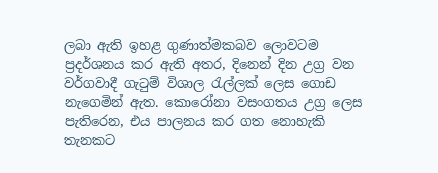ලබා ඇති ඉහළ ගුණාත්මකබව ලොවටම ප්‍රදර්ශනය කර ඇති අතර, දිනෙන් දින උග්‍ර වන වර්ගවාදී ගැටුම් විශාල රැල්ලක් ලෙස ගොඩ නැගෙමින් ඇත. කොරෝනා වසංගතය උග්‍ර ලෙස පැතිරෙන, එය පාලනය කර ගත නොහැකි තැනකට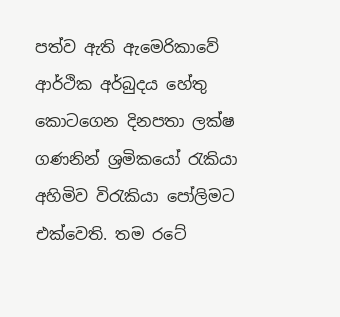පත්ව ඇති ඇමෙරිකාවේ ආර්ථික අර්බුදය හේතු කොටගෙන දිනපතා ලක්ෂ ගණනින් ශ්‍රමිකයෝ රැකියා අහිමිව විරැකියා පෝලිමට එක්වෙති. තම රටේ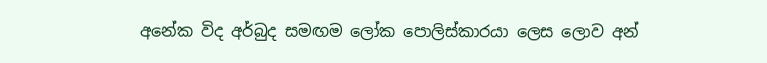අනේක විද අර්බුද සමඟම ලෝක පොලිස්කාරයා ලෙස ලොව අන්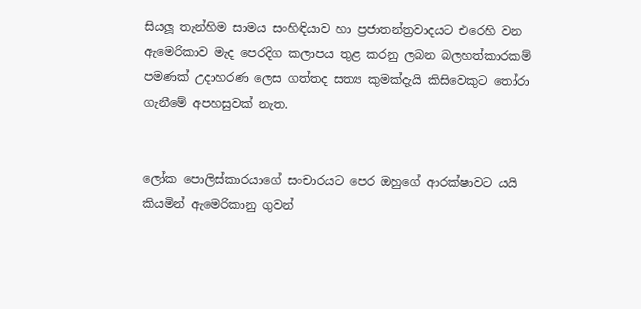සියලූ තැන්හිම සාමය සංහිඳියාව හා ප්‍රජාතන්ත්‍රවාදයට එරෙහි වන ඇමෙරිකාව මැද පෙරදිග කලාපය තුළ කරනු ලබන බලහත්කාරකම් පමණක් උදාහරණ ලෙස ගත්තද සත්‍ය කුමක්දැයි කිසිවෙකුට තෝරා ගැනීමේ අපහසුවක් නැත.


ලෝක පොලිස්කාරයාගේ සංචාරයට පෙර ඔහුගේ ආරක්ෂාවට යයි කියමින් ඇමෙරිකානු ගුවන්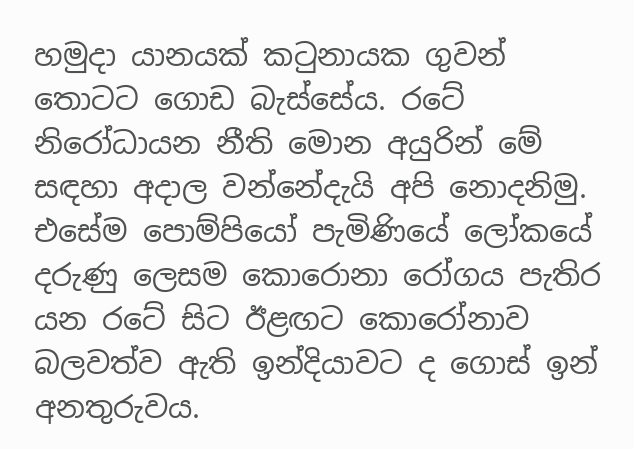හමුදා යානයක් කටුනායක ගුවන් තොටට ගොඩ බැස්සේය. රටේ නිරෝධායන නීති මොන අයුරින් මේ සඳහා අදාල වන්නේදැයි අපි නොදනිමු. එසේම පොම්පියෝ පැමිණියේ ලෝකයේ දරුණු ලෙසම කොරොනා රෝගය පැතිර යන රටේ සිට ඊළඟට කොරෝනාව බලවත්ව ඇති ඉන්දියාවට ද ගොස් ඉන් අනතුරුවය.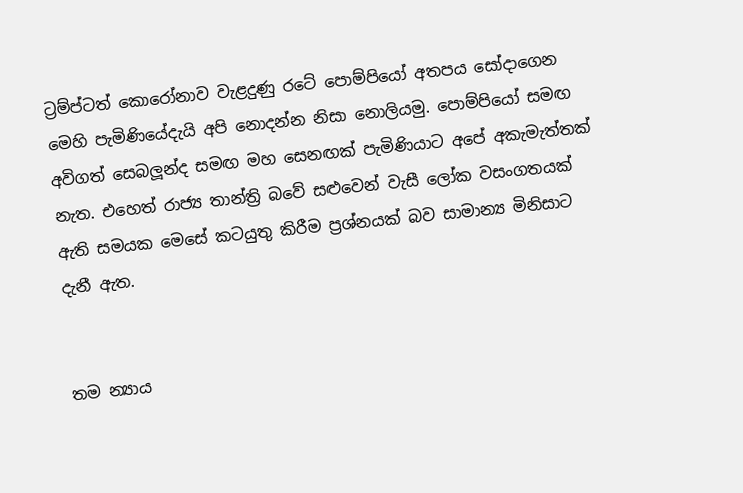ට්‍රම්ප්ටත් කොරෝනාව වැළදුණු රටේ පොම්පියෝ අතපය සෝදාගෙන මෙහි පැමිණියේදැයි අපි නොදන්න නිසා නොලියමු. පොම්පියෝ සමඟ අවිගත් සෙබලූන්ද සමඟ මහ සෙනඟක් පැමිණියාට අපේ අකැමැත්තක් නැත. එහෙත් රාජ්‍ය තාන්ත්‍රි බවේ සළුවෙන් වැසී ලෝක වසංගතයක් ඇති සමයක මෙසේ කටයුතු කිරීම ප්‍රශ්නයක් බව සාමාන්‍ය මිනිසාට දැනී ඇත.


තම න්‍යාය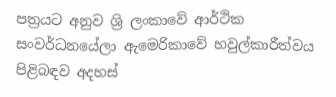පත්‍රයට අනුව ශ්‍රි ලංකාවේ ආර්ථික සංවර්ධනයේලා ඇමෙරිකාවේ හවුල්කාරීත්වය පිළිබඳව අදහස්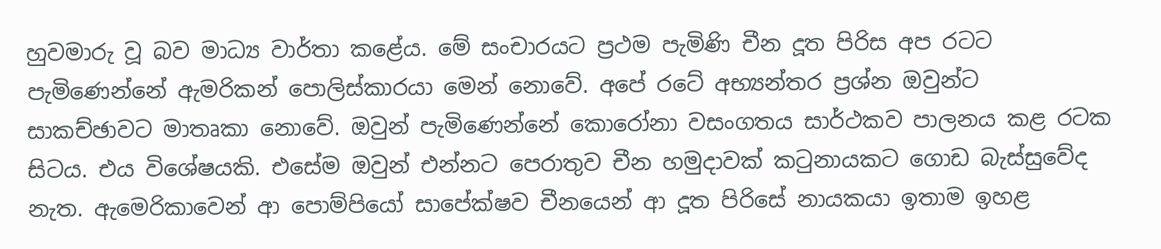හුවමාරු වූ බව මාධ්‍ය වාර්තා කළේය. මේ සංචාරයට ප්‍රථම පැමිණි චීන දූත පිරිස අප රටට පැමිණෙන්නේ ඇමරිකන් පොලිස්කාරයා මෙන් නොවේ. අපේ රටේ අභ්‍යන්තර ප්‍රශ්න ඔවුන්ට සාකච්ඡාවට මාතෘකා නොවේ. ඔවුන් පැමිණෙන්නේ කොරෝනා වසංගතය සාර්ථකව පාලනය කළ රටක සිටය. එය විශේෂයකි. එසේම ඔවුන් එන්නට පෙරාතුව චීන හමුදාවක් කටුනායකට ගොඩ බැස්සුවේද නැත. ඇමෙරිකාවෙන් ආ පොම්පියෝ සාපේක්ෂව චීනයෙන් ආ දූත පිරිසේ නායකයා ඉතාම ඉහළ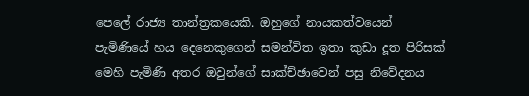පෙලේ රාජ්‍ය තාන්ත්‍රකයෙකි. ඔහුගේ නායකත්වයෙන් පැමිණියේ හය දෙනෙකුගෙන් සමන්විත ඉතා කුඩා දූත පිරිසක් මෙහි පැමිණි අතර ඔවුන්ගේ සාක්ච්ඡාවෙන් පසු නිවේදනය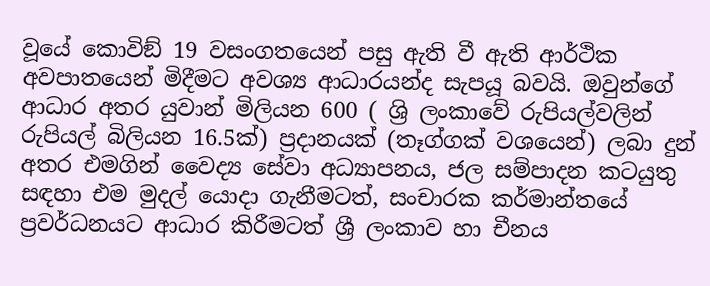වූයේ කොවිඞ් 19 වසංගතයෙන් පසු ඇති වී ඇති ආර්ථික අවපාතයෙන් මිදීමට අවශ්‍ය ආධාරයන්ද සැපයූ බවයි. ඔවුන්ගේ ආධාර අතර යුවාන් මිලියන 600 ( ශ්‍රි ලංකාවේ රුපියල්වලින් රුපියල් බිලියන 16.5ක්) ප්‍රදානයක් (තෑග්ගක් වශයෙන්) ලබා දුන් අතර එමගින් වෛද්‍ය සේවා අධ්‍යාපනය, ජල සම්පාදන කටයුතු සඳහා එම මුදල් යොදා ගැනීමටත්, සංචාරක කර්මාන්තයේ ප්‍රවර්ධනයට ආධාර කිරීමටත් ශ්‍රී ලංකාව හා චීනය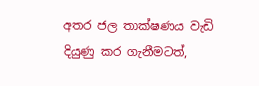අතර ජල තාක්ෂණය වැඩි දියුණු කර ගැනීමටත්,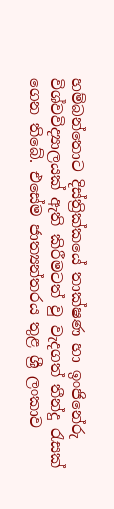හම්බන්තොට දිස්ත්‍රික්කයේ තාක්ෂණ හා ඉංජිනේරු විශ්වවිද්‍යාලයක් ඇති කිරීමටත් වු වැදගත් තීන්දු රැසක් ගෙන තිබේ. එසේම ජාත්‍යන්තරය තුළ ශ්‍රී ලංකාව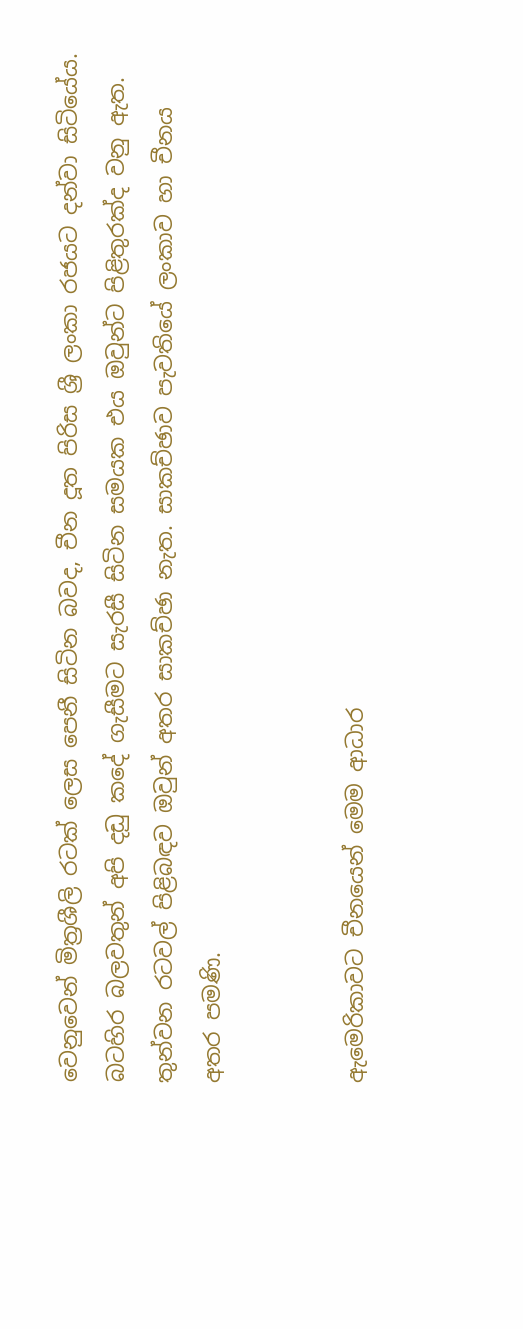වෙනුවෙන් මිත්‍රශීලි රටක් ලෙස පෙනී සිටින බවද, චීන දූත පිරිස ශ්‍රී ලංකා රජයට දන්වා සිටියේය. බටහිර බලවතුන් අපි දඩු කදේ ගැසීමට සැරසී සිටින සමයක එය ඔවුන්ට පිළිතුරක්ද වනු ඇත. තුන්වන රටවල් පිළිබඳව ඔවුන් අතර සාකච්ඡා නැත. සාකච්ඡාව පැවතියේ ලංකාව හා චීනය අතර පමණි.


ඇමෙරිකාවට චීනයෙන් මෙම ආධාර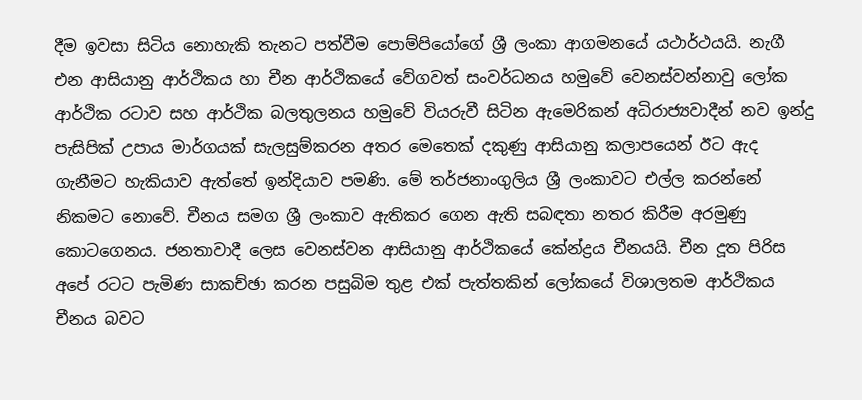දීම ඉවසා සිටිය නොහැකි තැනට පත්වීම පොම්පියෝගේ ශ්‍රී ලංකා ආගමනයේ යථාර්ථයයි. නැගී එන ආසියානු ආර්ථිකය හා චීන ආර්ථිකයේ වේගවත් සංවර්ධනය හමුවේ වෙනස්වන්නාවු ලෝක ආර්ථික රටාව සහ ආර්ථික බලතුලනය හමුවේ වියරුවී සිටින ඇමෙරිකන් අධිරාජ්‍යවාදීන් නව ඉන්දු පැසිපික් උපාය මාර්ගයක් සැලසුම්කරන අතර මෙතෙක් දකුණු ආසියානු කලාපයෙන් ඊට ඇද ගැනීමට හැකියාව ඇත්තේ ඉන්දියාව පමණි. මේ තර්ජනාංගුලිය ශ්‍රී ලංකාවට එල්ල කරන්නේ නිකමට නොවේ. චීනය සමග ශ්‍රී ලංකාව ඇතිකර ගෙන ඇති සබඳතා නතර කිරීම අරමුණු කොටගෙනය. ජනතාවාදී ලෙස වෙනස්වන ආසියානු ආර්ථිකයේ කේන්ද්‍රය චීනයයි. චීන දූත පිරිස අපේ රටට පැමිණ සාකච්ඡා කරන පසුබිම තුළ එක් පැත්තකින් ලෝකයේ විශාලතම ආර්ථිකය චීනය බවට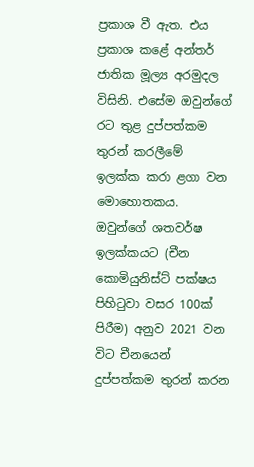ප්‍රකාශ වී ඇත. එය ප්‍රකාශ කළේ අන්තර් ජාතික මූල්‍ය අරමුදල විසිනි. එසේම ඔවුන්ගේ රට තුළ දුප්පත්කම තුරන් කරලීමේ ඉලක්ක කරා ළගා වන මොහොතකය. ඔවුන්ගේ ශතවර්ෂ ඉලක්කයට (චීන කොමියුනිස්ට් පක්ෂය පිහිටුවා වසර 100ක් පිරීම) අනුව 2021 වන විට චීනයෙන් දුප්පත්කම තුරන් කරන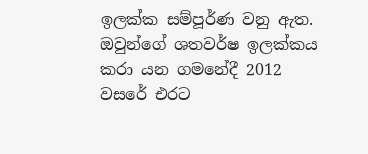ඉලක්ක සම්පූර්ණ වනු ඇත. ඔවුන්ගේ ශතවර්ෂ ඉලක්කය කරා යන ගමනේදී 2012 වසරේ එරට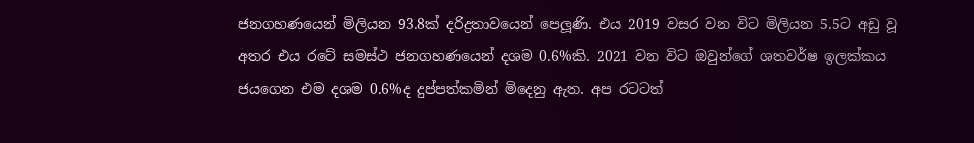ජනගහණයෙන් මිලියන 93.8ක් දරිද්‍රතාවයෙන් පෙලූණි. එය 2019 වසර වන විට මිලියන 5.5ට අඩු වූ අතර එය රටේ සමස්ථ ජනගහණයෙන් දශම 0.6%කි. 2021 වන විට ඔවුන්ගේ ශතවර්ෂ ඉලක්කය ජයගෙන එම දශම 0.6%ද දුප්පත්කමින් මිදෙනු ඇත. අප රටටත්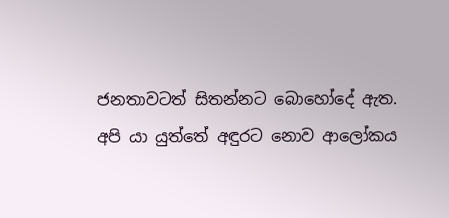ජනතාවටත් සිතන්නට බොහෝදේ ඇත. අපි යා යුත්තේ අඳුරට නොව ආලෝකය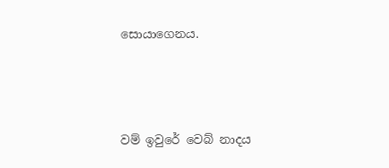සොයාගෙනය.



වම් ඉවුරේ වෙබ් නාදය